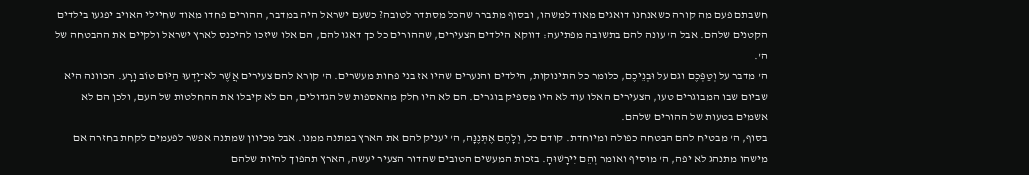חשבתם פעם מה קורה כשאנחנו דואגים מאוד למשהו, ובסוף מתברר שהכל מסתדר לטובה? כשעם ישראל היה במדבר, ההורים פחדו מאוד שחיילי האויב יפגעו בילדים הקטנים שלהם. אבל ה' עונה להם בתשובה מפתיעה: דווקא הילדים הצעירים, שההורים כל כך דאגו להם, הם אלו שיזכו להיכנס לארץ ישראל ולקיים את ההבטחה של ה'.
ה' מדבר על וְטַפְּכֶם וגם על וּבְנֵיכֶם, כלומר כל התינוקות, הילדים והנערים שהיו אז בני פחות מעשרים. ה' קורא להם צעירים אֲשֶׁר לֹא־יָדְעוּ הַיּוֹם טוֹב וָרָע. הכוונה היא שביום שבו המבוגרים טעו, הצעירים האלו עוד לא היו מספיק בוגרים. הם לא היו חלק מהאספות של הגדולים, הם לא קיבלו את ההחלטות של העם, ולכן הם לא אשמים בטעות של ההורים שלהם.
בסוף, ה' מבטיח להם הבטחה כפולה ומיוחדת. קודם כל, וְלָהֶם אֶתְּנֶנָּה, ה' יעניק להם את הארץ במתנה ממנו. אבל מכיוון שמתנה אפשר לפעמים לקחת בחזרה אם מישהו מתנהג לא יפה, ה' מוסיף ואומר וְהֵם יִירָשׁוּהָ. בזכות המעשים הטובים שהדור הצעיר יעשה, הארץ תהפוך להיות שלהם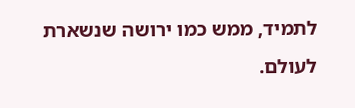לתמיד, ממש כמו ירושה שנשארת לעולם.